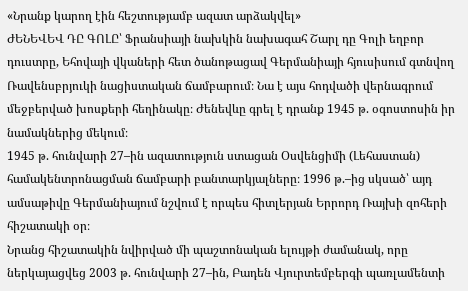«Նրանք կարող էին հեշտությամբ ազատ արձակվել»
ԺԵՆԵՎԵՎ ԴԸ ԳՈԼԸ՝ Ֆրանսիայի նախկին նախագահ Շարլ դը Գոլի եղբոր դուստրը, Եհովայի վկաների հետ ծանոթացավ Գերմանիայի հյուսիսում գտնվող Ռավենսբրյուկի նացիստական ճամբարում։ Նա է այս հոդվածի վերնագրում մեջբերված խոսքերի հեղինակը։ Ժենեվևը գրել է դրանք 1945 թ. օգոստոսին իր նամակներից մեկում։
1945 թ. հունվարի 27–ին ազատություն ստացան Օսվենցիմի (Լեհաստան) համակենտրոնացման ճամբարի բանտարկյալները։ 1996 թ.–ից սկսած՝ այդ ամսաթիվը Գերմանիայում նշվում է որպես հիտլերյան Երրորդ Ռայխի զոհերի հիշատակի օր։
Նրանց հիշատակին նվիրված մի պաշտոնական ելույթի ժամանակ, որը ներկայացվեց 2003 թ. հունվարի 27–ին, Բադեն Վյուրտեմբերգի պառլամենտի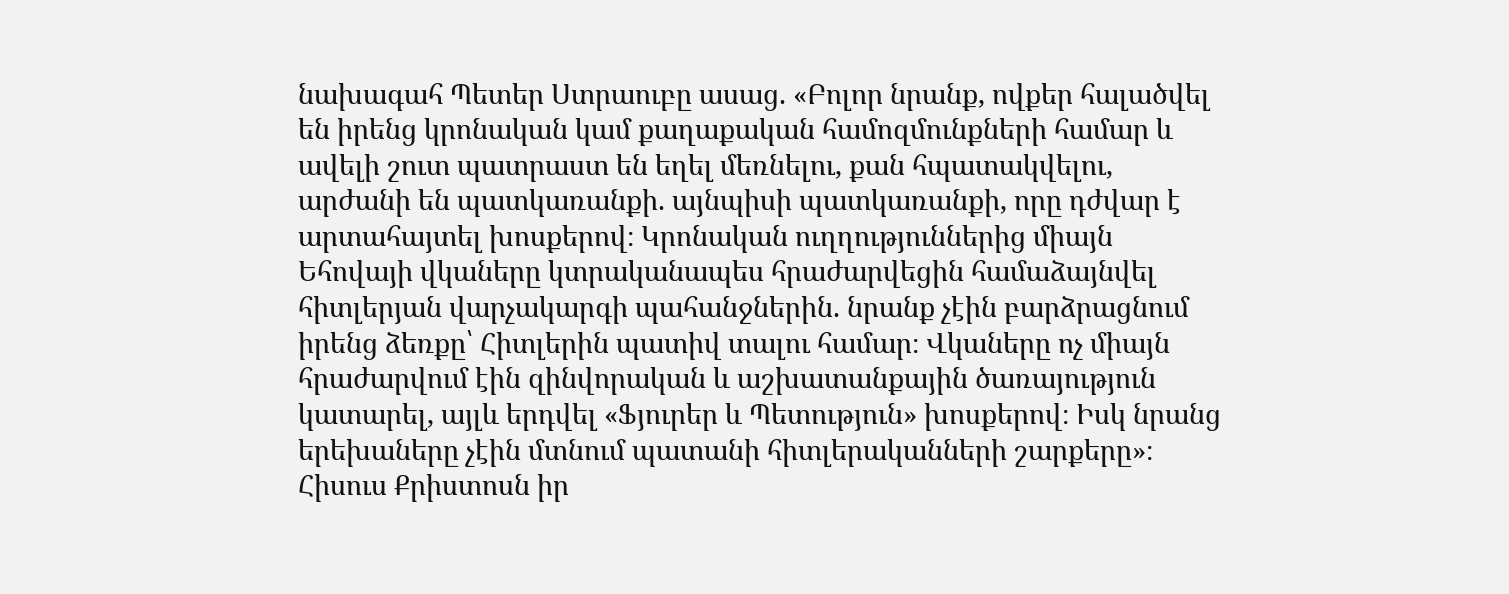նախագահ Պետեր Ստրաուբը ասաց. «Բոլոր նրանք, ովքեր հալածվել են իրենց կրոնական կամ քաղաքական համոզմունքների համար և ավելի շուտ պատրաստ են եղել մեռնելու, քան հպատակվելու, արժանի են պատկառանքի. այնպիսի պատկառանքի, որը դժվար է արտահայտել խոսքերով։ Կրոնական ուղղություններից միայն Եհովայի վկաները կտրականապես հրաժարվեցին համաձայնվել հիտլերյան վարչակարգի պահանջներին. նրանք չէին բարձրացնում իրենց ձեռքը՝ Հիտլերին պատիվ տալու համար։ Վկաները ոչ միայն հրաժարվում էին զինվորական և աշխատանքային ծառայություն կատարել, այլև երդվել «Ֆյուրեր և Պետություն» խոսքերով։ Իսկ նրանց երեխաները չէին մտնում պատանի հիտլերականների շարքերը»։
Հիսուս Քրիստոսն իր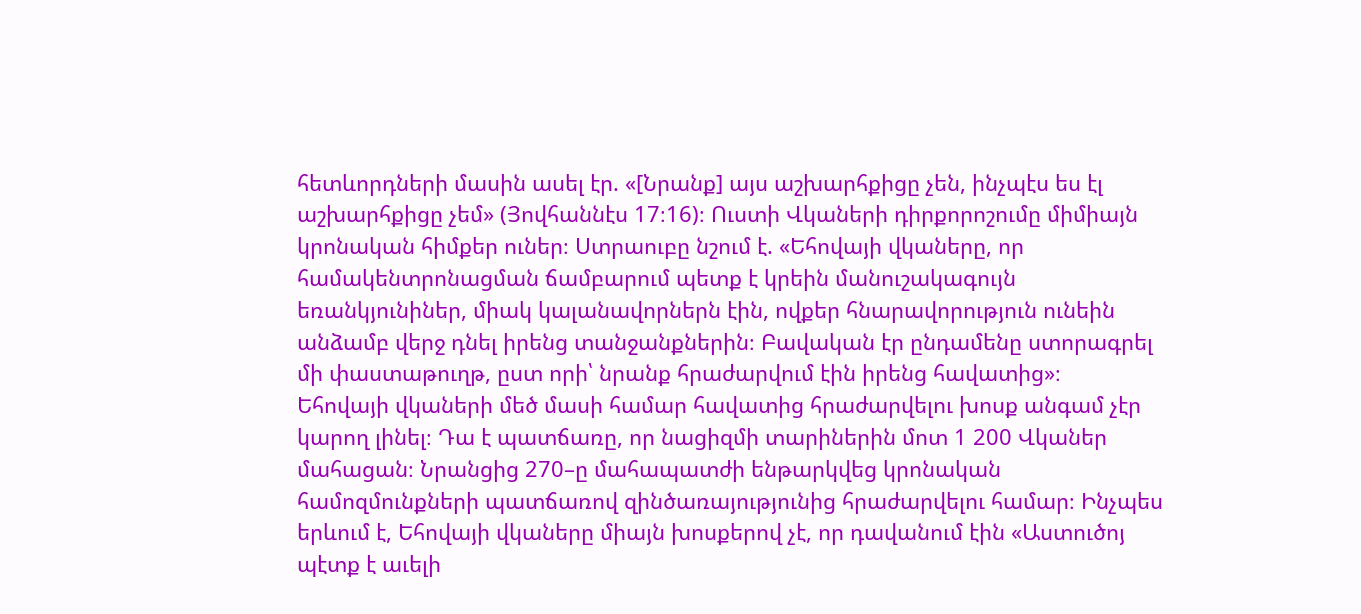հետևորդների մասին ասել էր. «[Նրանք] այս աշխարհքիցը չեն, ինչպէս ես էլ աշխարհքիցը չեմ» (Յովհաննէս 17։16)։ Ուստի Վկաների դիրքորոշումը միմիայն կրոնական հիմքեր ուներ։ Ստրաուբը նշում է. «Եհովայի վկաները, որ համակենտրոնացման ճամբարում պետք է կրեին մանուշակագույն եռանկյունիներ, միակ կալանավորներն էին, ովքեր հնարավորություն ունեին անձամբ վերջ դնել իրենց տանջանքներին։ Բավական էր ընդամենը ստորագրել մի փաստաթուղթ, ըստ որի՝ նրանք հրաժարվում էին իրենց հավատից»։
Եհովայի վկաների մեծ մասի համար հավատից հրաժարվելու խոսք անգամ չէր կարող լինել։ Դա է պատճառը, որ նացիզմի տարիներին մոտ 1 200 Վկաներ մահացան։ Նրանցից 270–ը մահապատժի ենթարկվեց կրոնական համոզմունքների պատճառով զինծառայությունից հրաժարվելու համար։ Ինչպես երևում է, Եհովայի վկաները միայն խոսքերով չէ, որ դավանում էին «Աստուծոյ պէտք է աւելի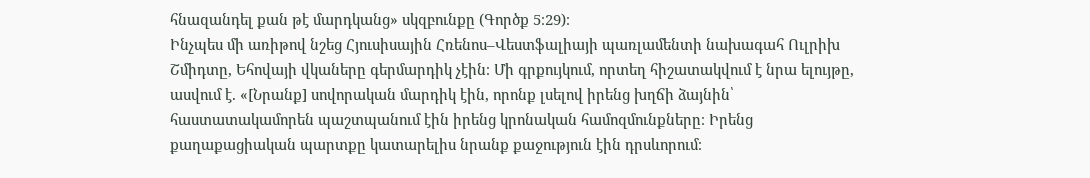հնազանդել քան թէ մարդկանց» սկզբունքը (Գործք 5։29)։
Ինչպես մի առիթով նշեց Հյուսիսային Հռենոս–Վեստֆալիայի պառլամենտի նախագահ Ուլրիխ Շմիդտը, Եհովայի վկաները գերմարդիկ չէին։ Մի գրքույկում, որտեղ հիշատակվում է նրա ելույթը, ասվում է. «[Նրանք] սովորական մարդիկ էին, որոնք լսելով իրենց խղճի ձայնին՝ հաստատակամորեն պաշտպանում էին իրենց կրոնական համոզմունքները։ Իրենց քաղաքացիական պարտքը կատարելիս նրանք քաջություն էին դրսևորում։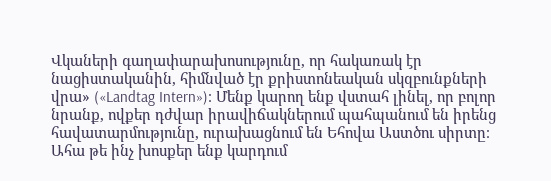Վկաների գաղափարախոսությունը, որ հակառակ էր նացիստականին, հիմնված էր քրիստոնեական սկզբունքների վրա» («Landtag Intern»)։ Մենք կարող ենք վստահ լինել, որ բոլոր նրանք, ովքեր դժվար իրավիճակներում պահպանում են իրենց հավատարմությունը, ուրախացնում են Եհովա Աստծու սիրտը։ Ահա թե ինչ խոսքեր ենք կարդում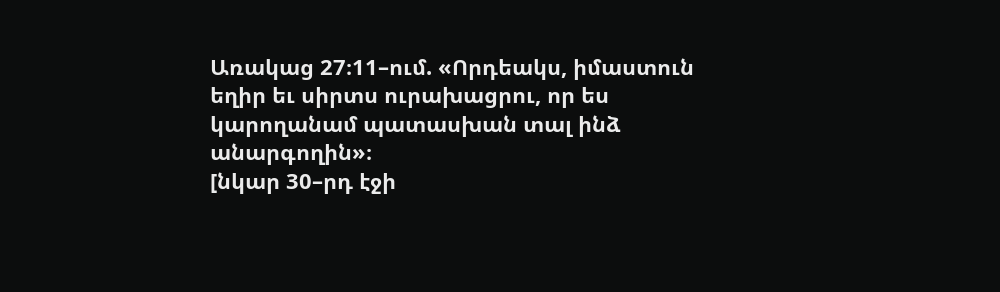Առակաց 27։11–ում. «Որդեակս, իմաստուն եղիր եւ սիրտս ուրախացրու, որ ես կարողանամ պատասխան տալ ինձ անարգողին»։
[նկար 30–րդ էջի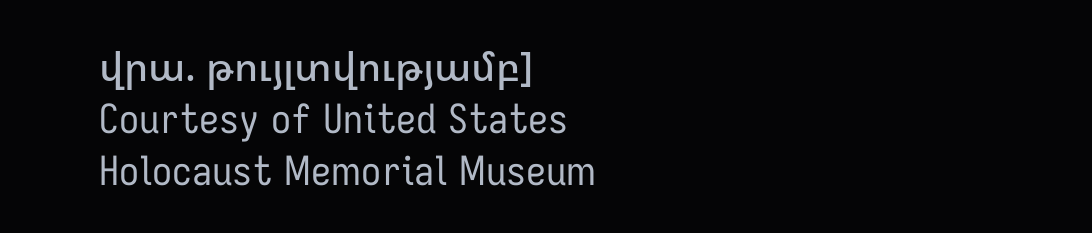վրա. թույլտվությամբ]
Courtesy of United States Holocaust Memorial Museum